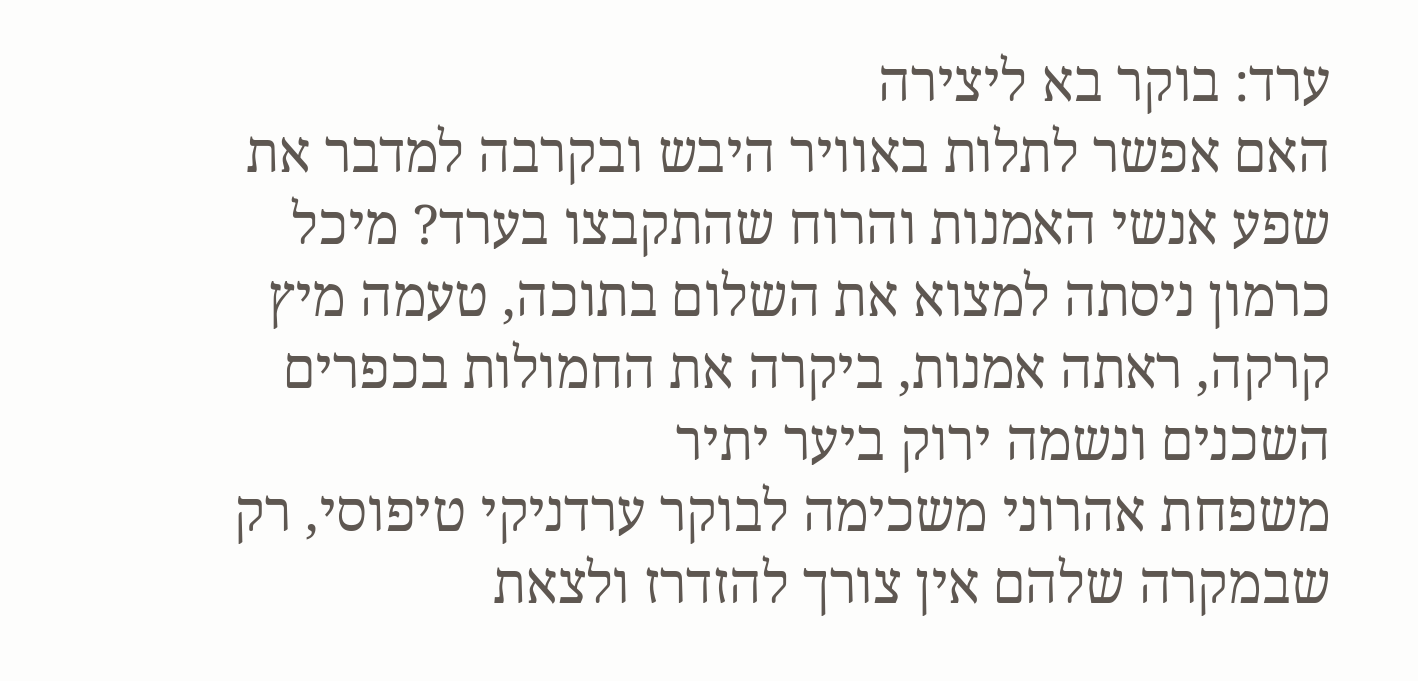ערד: בוקר בא ליצירה
האם אפשר לתלות באוויר היבש ובקרבה למדבר את שפע אנשי האמנות והרוח שהתקבצו בערד? מיכל כרמון ניסתה למצוא את השלום בתוכה, טעמה מיץ קרקה, ראתה אמנות, ביקרה את החמולות בכפרים השכנים ונשמה ירוק ביער יתיר
משפחת אהרוני משכימה לבוקר ערדניקי טיפוסי, רק שבמקרה שלהם אין צורך להזדרז ולצאת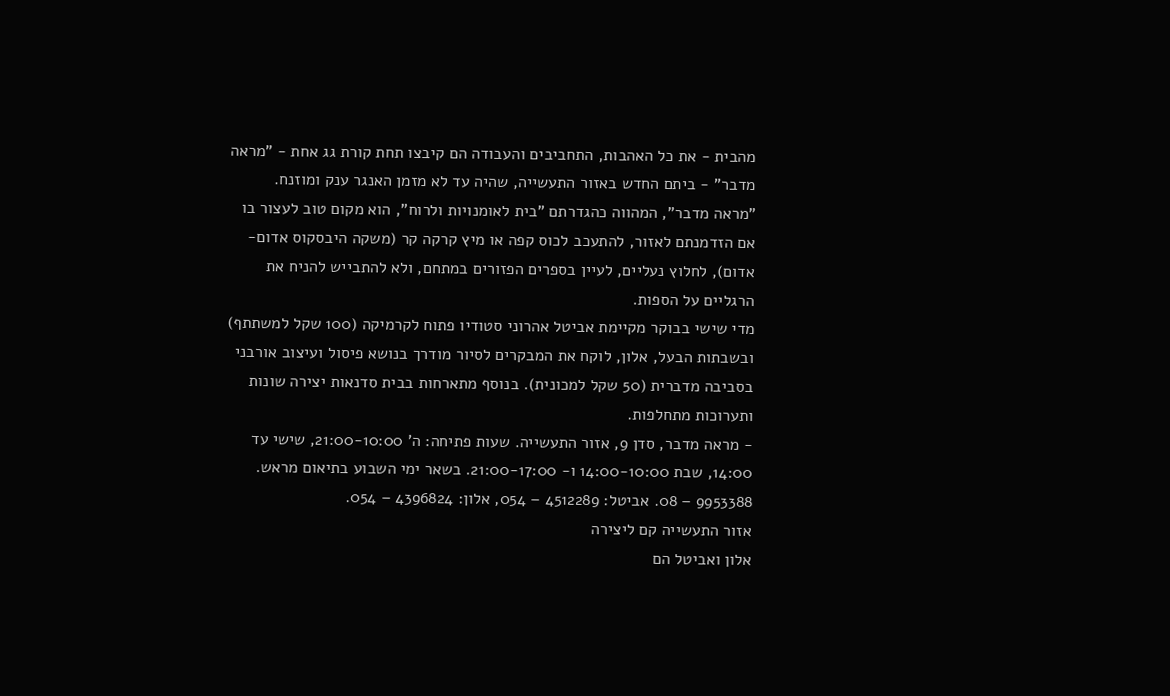מהבית - את כל האהבות, התחביבים והעבודה הם קיבצו תחת קורת גג אחת - "מראה מדבר" - ביתם החדש באזור התעשייה, שהיה עד לא מזמן האנגר ענק ומוזנח.
"מראה מדבר", המהווה כהגדרתם "בית לאומנויות ולרוח", הוא מקום טוב לעצור בו אם הזדמנתם לאזור, להתעכב לכוס קפה או מיץ קרקה קר (משקה היבסקוס אדום-אדום), לחלוץ נעליים, לעיין בספרים הפזורים במתחם, ולא להתבייש להניח את הרגליים על הספות.
מדי שישי בבוקר מקיימת אביטל אהרוני סטודיו פתוח לקרמיקה (100 שקל למשתתף) ובשבתות הבעל, אלון, לוקח את המבקרים לסיור מודרך בנושא פיסול ועיצוב אורבני בסביבה מדברית (50 שקל למכונית). בנוסף מתארחות בבית סדנאות יצירה שונות ותערוכות מתחלפות.
- מראה מדבר, סדן 9, אזור התעשייה. שעות פתיחה: ה' 21:00-10:00, שישי עד 14:00, שבת 14:00-10:00 ו- 21:00-17:00. בשאר ימי השבוע בתיאום מראש. 9953388 – 08. אביטל: 4512289 – 054, אלון: 4396824 – 054.
אזור התעשייה קם ליצירה
אלון ואביטל הם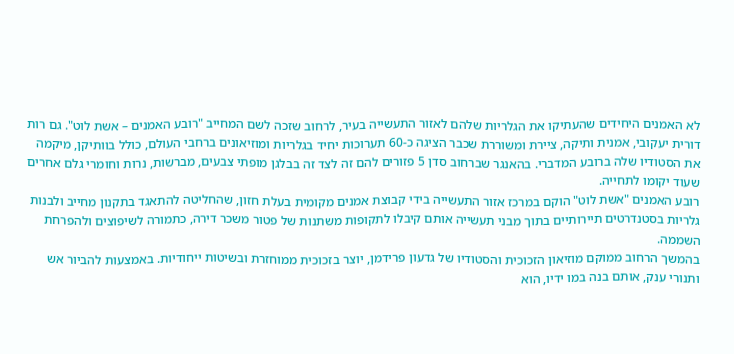לא האמנים היחידים שהעתיקו את הגלריות שלהם לאזור התעשייה בעיר, לרחוב שזכה לשם המחייב "רובע האמנים – אשת לוט". גם רות דורית יעקובי, אמנית ותיקה, ציירת ומשוררת שכבר הציגה כ-60 תערוכות יחיד בגלריות ומוזיאונים ברחבי העולם, כולל בוותיקן, מיקמה את הסטודיו שלה ברובע המדברי. בהאנגר שברחוב סדן 5 פזורים להם זה לצד זה בבלגן מופתי צבעים, מברשות, נרות וחומרי גלם אחרים שעוד יקומו לתחייה.
רובע האמנים "אשת לוט" הוקם במרכז אזור התעשייה בידי קבוצת אמנים מקומית בעלת חזון, שהחליטה להתאגד בתקנון מחייב ולבנות גלריות בסטנדרטים תיירותיים בתוך מבני תעשייה אותם קיבלו לתקופות משתנות של פטור משכר דירה, כתמורה לשיפוצים ולהפרחת השממה.
בהמשך הרחוב ממוקם מוזיאון הזכוכית והסטודיו של גדעון פרידמן, יוצר בזכוכית ממוחזרת ובשיטות ייחודיות. באמצעות להביור אש ותנורי ענק, אותם בנה במו ידיו, הוא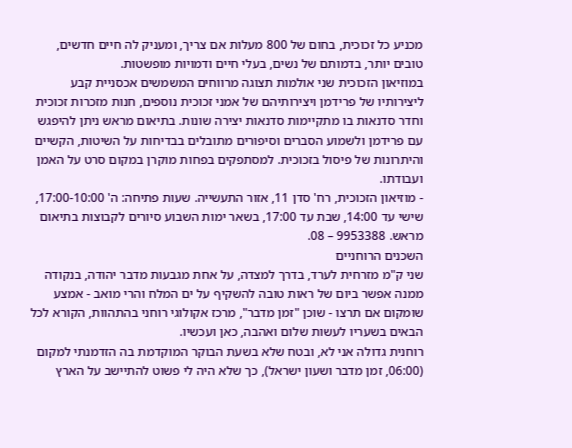מכניע כל זכוכית, בחום של 800 מעלות אם צריך, ומעניק לה חיים חדשים, טובים יותר, בדמותם של נשים, בעלי חיים ודמויות מופשטות.
במוזיאון הזכוכית שני אולמות תצוגה מרווחים המשמשים אכסניית קבע ליצירותיו של פרידמן ויצירותיהם של אמני זכוכית נוספים, חנות מזכרות זכוכית וחדר סדנאות בו מתקיימות סדנאות יצירה שונות. בתיאום מראש ניתן להיפגש עם פרידמן ולשמוע הסברים וסיפורים מתובלים בבדיחות על השיטות, הקשיים והיתרונות של פיסול בזכוכית. למסתפקים בפחות מוקרן במקום סרט על האמן ועבודתו.
- מוזיאון הזכוכית, רח' סדן 11, אזור התעשייה. שעות פתיחה: ה' 17:00-10:00, שישי עד 14:00, שבת עד 17:00, בשאר ימות השבוע סיורים לקבוצות בתיאום מראש. 9953388 – 08.
השכנים הרוחניים
שני ק"מ מזרחית לערד, בדרך למצדה, על אחת מגבעות מדבר יהודה, בנקודה ממנה אפשר ביום של ראות טובה להשקיף על ים המלח והרי מואב - אמצע שומקום אם תרצו - שוכן "זמן מדבר", מרכז אקולוגי רוחני בהתהוות, הקורא לכל הבאים בשעריו לעשות שלום ואהבה, כאן ועכשיו.
רוחנית גדולה אני לא, ובטח שלא בשעת הבוקר המוקדמת בה הזדמנתי למקום (06:00, זמן מדבר ושעון ישראל), כך שלא היה לי פשוט להתיישב על הארץ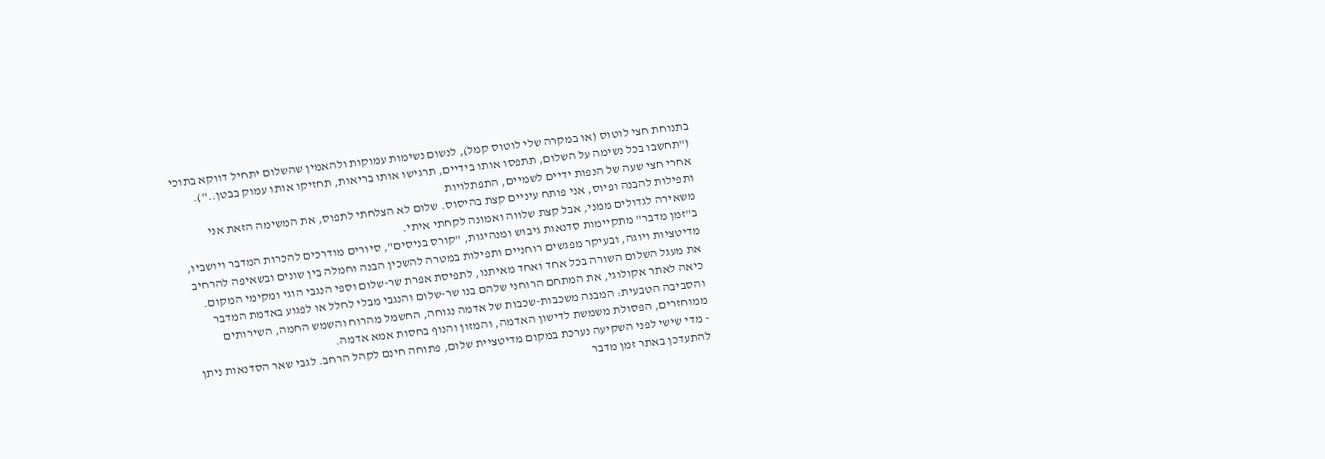בתנוחת חצי לוטוס (או במקרה שלי לוטוס קמל), לנשום נשימות עמוקות ולהאמין שהשלום יתחיל דווקא בתוכי ("תחשבו בכל נשימה על השלום, תתפסו אותו בידיים, תרגישו אותו בריאות, תחזיקו אותו עמוק בבטן..").
אחרי חצי שעה של הנפות ידיים לשמיים, התפתלויות
ותפילות להבנה ופיוס, אני פותח עיניים קצת בהיסוס. שלום לא הצלחתי לתפוס, את המשימה הזאת אני משאירה לגדולים ממני, אבל קצת שלווה ואמונה לקחתי איתי.
ב"זמן מדבר" מתקיימות סדנאות גיבוש ומנהיגות, "קורס בניסים", סיורים מודרכים להכרות המדבר ויושביו, מדיטציות ויוגה, ובעיקר מפגשים רוחניים ותפילות במטרה להשכין הבנה וחמלה בין שונים ובשאיפה להרחיב את מעגל השלום השורה בכל אחד ואחד מאיתנו, לתפיסת אפרת שר-שלום וספי הנגבי הוגי ומקימי המקום.
כיאה לאתר אקולוגי, את המתחם הרוחני שלהם בנו שר-שלום והנגבי מבלי לחלל או לפגוע באדמת המדבר והסביבה הטבעית: המבנה משכבות-שכבות של אדמה נגוחה, החשמל מהרוח והשמש החמה, השירותים ממוחזרים, הפסולת משמשת לדישון האדמה, והמזון והנוף בחסות אמא אדמה.
- מדי שישי לפני השקיעה נערכת במקום מדיטציית שלום, פתוחה חינם לקהל הרחב. לגבי שאר הסדנאות ניתן להתעדכן באתר זמן מדבר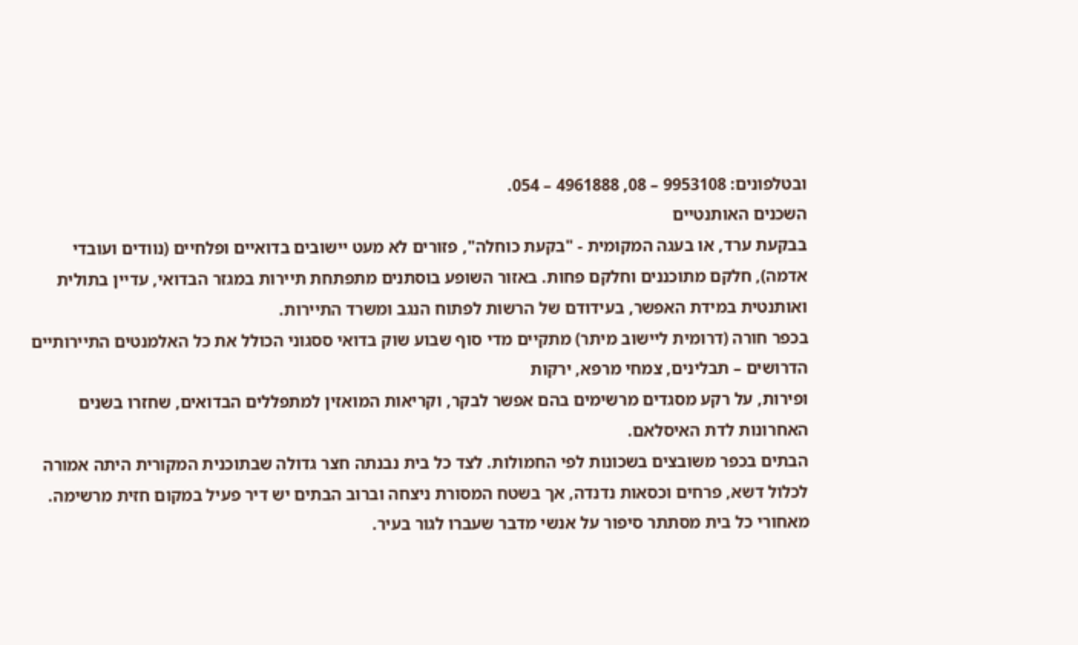ובטלפונים: 9953108 – 08, 4961888 – 054.
השכנים האותנטיים
בבקעת ערד, או בעגה המקומית - "בקעת כוחלה", פזורים לא מעט יישובים בדואיים ופלחיים (נוודים ועובדי אדמה), חלקם מתוכננים וחלקם פחות. באזור השופע בוסתנים מתפתחת תיירות במגזר הבדואי, עדיין בתולית ואותנטית במידת האפשר, בעידודם של הרשות לפתוח הנגב ומשרד התיירות.
בכפר חורה (דרומית ליישוב מיתר) מתקיים מדי סוף שבוע שוק בדואי ססגוני הכולל את כל האלמנטים התיירותיים הדרושים – תבלינים, צמחי מרפא, ירקות
ופירות, על רקע מסגדים מרשימים בהם אפשר לבקר, וקריאות המואזין למתפללים הבדואים, שחזרו בשנים האחרונות לדת האיסלאם.
הבתים בכפר משובצים בשכונות לפי החמולות. לצד כל בית נבנתה חצר גדולה שבתוכנית המקורית היתה אמורה לכלול דשא, פרחים וכסאות נדנדה, אך בשטח המסורת ניצחה וברוב הבתים יש דיר פעיל במקום חזית מרשימה. מאחורי כל בית מסתתר סיפור על אנשי מדבר שעברו לגור בעיר.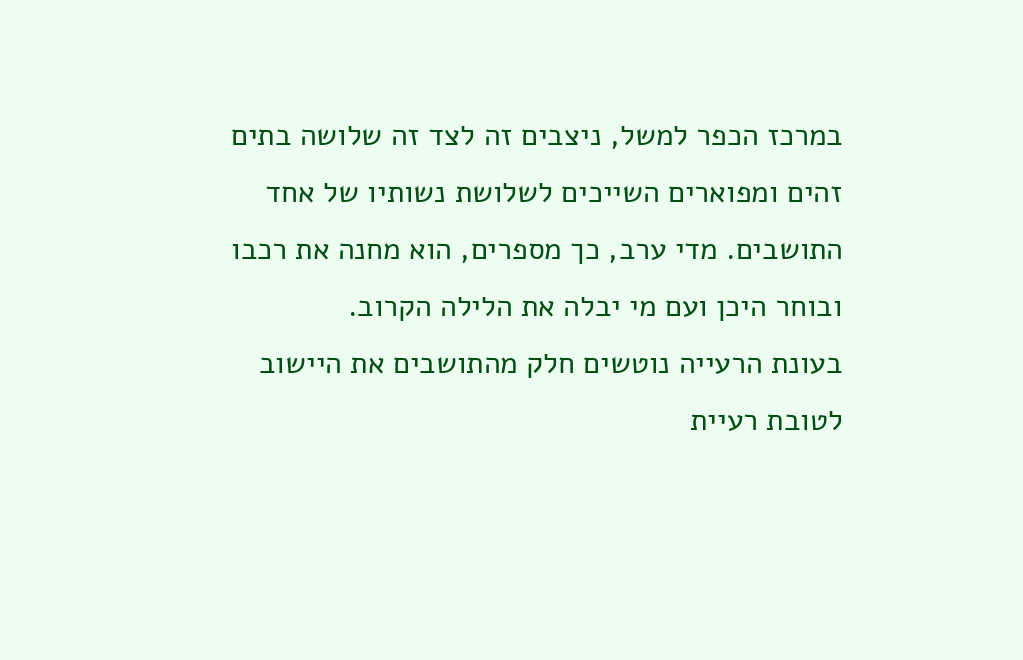במרכז הכפר למשל, ניצבים זה לצד זה שלושה בתים זהים ומפוארים השייכים לשלושת נשותיו של אחד התושבים. מדי ערב, כך מספרים, הוא מחנה את רכבו ובוחר היכן ועם מי יבלה את הלילה הקרוב.
בעונת הרעייה נוטשים חלק מהתושבים את היישוב לטובת רעיית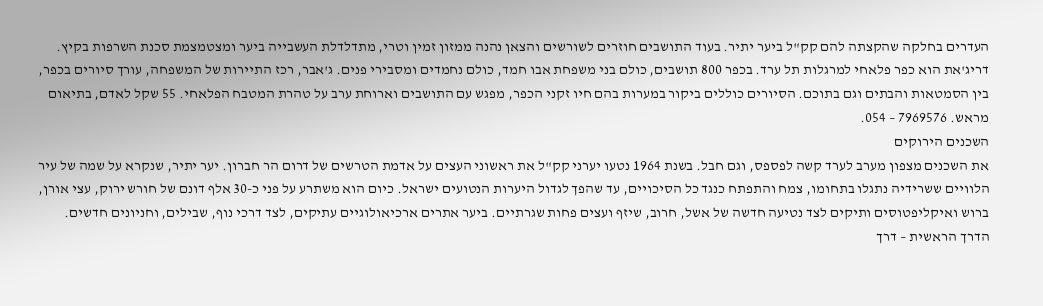העדרים בחלקה שהקצתה להם קק"ל ביער יתיר. בעוד התושבים חוזרים לשורשים והצאן נהנה ממזון זמין וטרי, מתדלדלת העשבייה ביער ומצטמצמת סכנת השרפות בקיץ.
דריג'את הוא כפר פלאחי למרגלות תל ערד. בכפר 800 תושבים, כולם בני משפחת אבו חמד, כולם נחמדים ומסבירי פנים. ג'אבר, רכז התיירות של המשפחה, עורך סיורים בכפר, בין הסמטאות והבתים וגם בתוכם. הסיורים כוללים ביקור במערות בהם חיו זקני הכפר, מפגש עם התושבים וארוחת ערב על טהרת המטבח הפלאחי. 55 שקל לאדם, בתיאום מראש. 7969576 – 054.
השכנים הירוקים
את השכנים מצפון מערב לערד קשה לפספס, וגם חבל. בשנת 1964 נטעו יערני קק"ל את ראשוני העצים על אדמת הטרשים של דרום הר חברון. יער יתיר, שנקרא על שמה של עיר הלוויים ששרידיה נתגלו בתחומו, צמח והתפתח כנגד כל הסיכויים, עד שהפך לגדול היערות הנטועים ישראל. כיום הוא משתרע על פני כ-30 אלף דונם של חורש ירוק, עצי אורן, ברוש ואיקליפטוסים ותיקים לצד נטיעה חדשה של אשל, חרוב, שיזף ועצים פחות שגרתיים. ביער אתרים ארכיאולוגיים עתיקים, לצד דרכי נוף, שבילים, וחניונים חדשים.
הדרך הראשית – דרך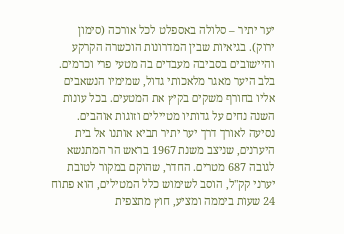יער יתיר – סלולה באספלט לכל אורכה (סימון ירוק). בגיאיות שבין המדרונות הוכשרה הקרקע והיישובים בסביבה מעבדים בה מטעי פרי וכרמים. בלב היער מאגר מלאכותי גדול, שמימיו הנשאבים אליו בחורף משקים בקיץ את המטעים. בכל עונות השנה נחים על גדותיו מטיילים וזוגות אוהבים.
נסיעה לאורך דרך יער יתיר תביא אותנו אל בית היערנים, שניצב משנת 1967 בראש הר המתנשא לגובה 687 מטרים. החדר, שהוקם במקור לטובת יערני קק"ל, הוסב לשימוש כלל המטילים, הוא פתוח 24 שעות ביממה ומציע, חוץ מתצפית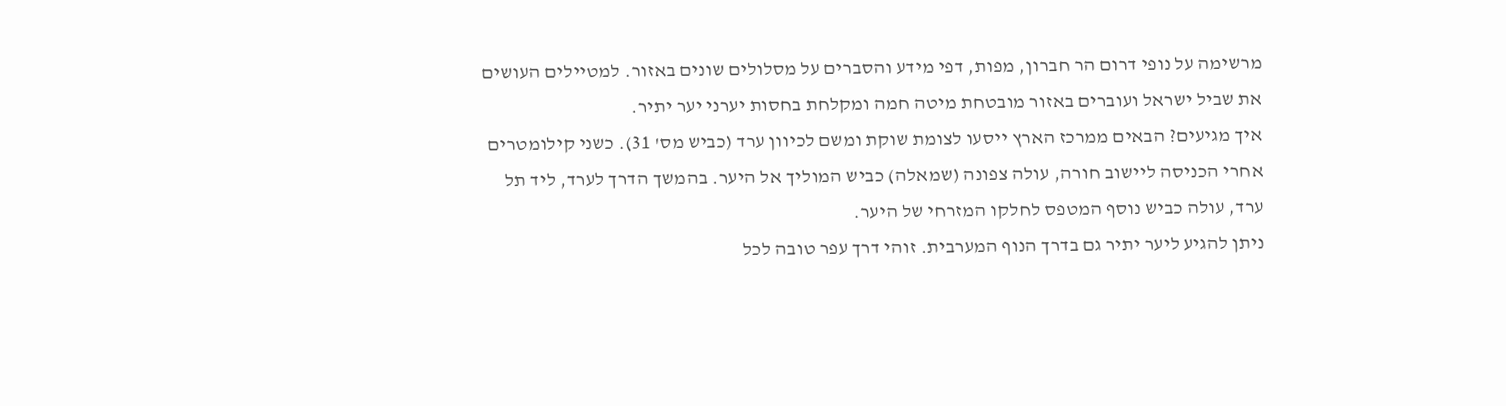מרשימה על נופי דרום הר חברון, מפות, דפי מידע והסברים על מסלולים שונים באזור. למטיילים העושים את שביל ישראל ועוברים באזור מובטחת מיטה חמה ומקלחת בחסות יערני יער יתיר.
איך מגיעים? הבאים ממרכז הארץ ייסעו לצומת שוקת ומשם לכיוון ערד (כביש מס' 31). כשני קילומטרים אחרי הכניסה ליישוב חורה, עולה צפונה (שמאלה) כביש המוליך אל היער. בהמשך הדרך לערד, ליד תל ערד, עולה כביש נוסף המטפס לחלקו המזרחי של היער.
ניתן להגיע ליער יתיר גם בדרך הנוף המערבית. זוהי דרך עפר טובה לכל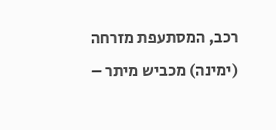רכב, המסתעפת מזרחה (ימינה) מכביש מיתר –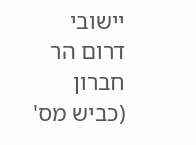יישובי דרום הר חברון (כביש מס'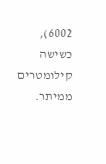6002), כשישה קילומטרים ממיתר.